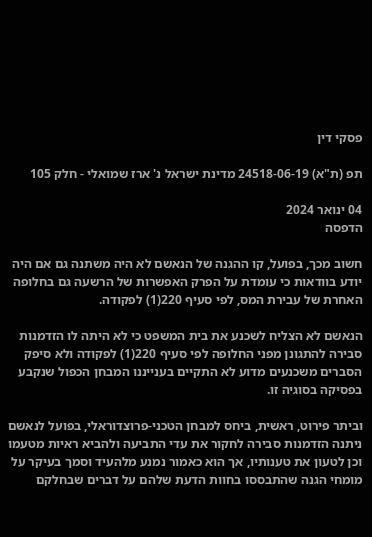פסקי דין

תפ (ת"א) 24518-06-19 מדינת ישראל נ' ארז שמואלי - חלק 105

04 ינואר 2024
הדפסה

חשוב מכך, בפועל, קו ההגנה של הנאשם לא היה משתנה גם אם היה יודע בוודאות כי עומדת על הפרק האפשרות של הרשעה גם בחלופה האחרת של עבירת המס, לפי סעיף 220(1) לפקודה.

הנאשם לא הצליח לשכנע את בית המשפט כי לא היתה לו הזדמנות סבירה להתגונן מפני החלופה לפי סעיף 220(1) לפקודה ולא סיפק הסברים משכנעים מדוע לא התקיים בענייננו המבחן הכפול שנקבע בפסיקה בסוגיה זו.

וביתר פירוט, ראשית, ביחס למבחן הטכני-פרוצדוראלי, בפועל לנאשם ניתנה הזדמנות סבירה לחקור את עדי התביעה ולהביא ראיות מטעמו וכן לטעון את טענותיו, אך הוא כאמור נמנע מלהעיד וסמך בעיקר על מומחי הגנה שהתבססו בחוות הדעת שלהם על דברים שבחלקם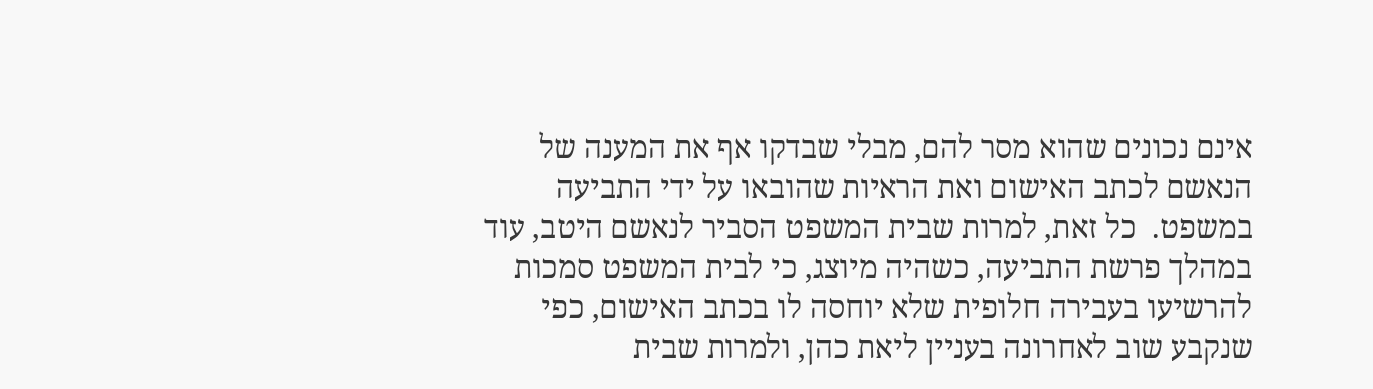אינם נכונים שהוא מסר להם, מבלי שבדקו אף את המענה של הנאשם לכתב האישום ואת הראיות שהובאו על ידי התביעה במשפט.  כל זאת, למרות שבית המשפט הסביר לנאשם היטב, עוד במהלך פרשת התביעה, כשהיה מיוצג, כי לבית המשפט סמכות להרשיעו בעבירה חלופית שלא יוחסה לו בכתב האישום, כפי שנקבע שוב לאחרונה בעניין ליאת כהן, ולמרות שבית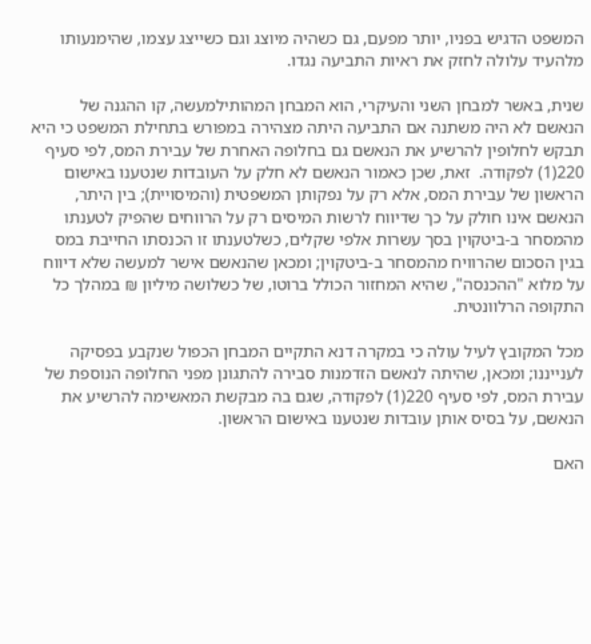המשפט הדגיש בפניו, יותר מפעם, גם כשהיה מיוצג וגם כשייצג עצמו, שהימנעותו מלהעיד עלולה לחזק את ראיות התביעה נגדו.

שנית, באשר למבחן השני והעיקרי, הוא המבחן המהותילמעשה, קו ההגנה של הנאשם לא היה משתנה אם התביעה היתה מצהירה במפורש בתחילת המשפט כי היא תבקש לחלופין להרשיע את הנאשם גם בחלופה האחרת של עבירת המס, לפי סעיף 220(1) לפקודה.  זאת, שכן כאמור הנאשם לא חלק על העובדות שנטענו באישום הראשון של עבירת המס, אלא רק על נפקותן המשפטית (והמיסויית); בין היתר, הנאשם אינו חולק על כך שדיווח לרשות המיסים רק על הרווחים שהפיק לטענתו מהמסחר ב-ביטקוין בסך עשרות אלפי שקלים, כשלטענתו זו הכנסתו החייבת במס בגין הסכום שהרוויח מהמסחר ב-ביטקוין; ומכאן שהנאשם אישר למעשה שלא דיווח על מלוא "ההכנסה", שהיא המחזור הכולל ברוטו, של כשלושה מיליון ₪ במהלך כל התקופה הרלוונטית.

מכל המקובץ לעיל עולה כי במקרה דנא התקיים המבחן הכפול שנקבע בפסיקה לענייננו; ומכאן, שהיתה לנאשם הזדמנות סבירה להתגונן מפני החלופה הנוספת של עבירת המס, לפי סעיף 220(1) לפקודה, שגם בה מבקשת המאשימה להרשיע את הנאשם, על בסיס אותן עובדות שנטענו באישום הראשון.

האם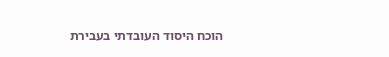הוכח היסוד העובדתי בעבירת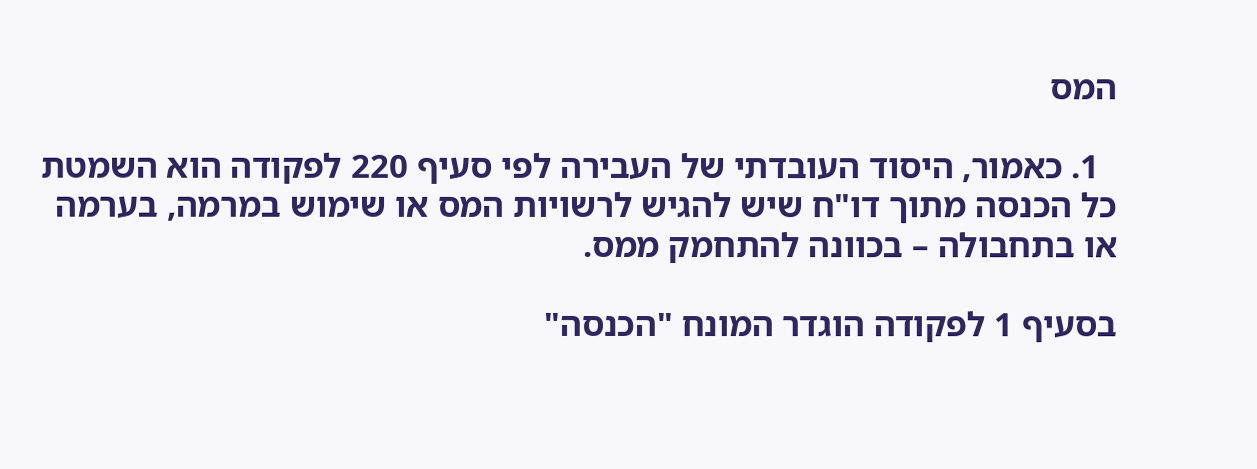המס

  1. כאמור, היסוד העובדתי של העבירה לפי סעיף 220 לפקודה הוא השמטת כל הכנסה מתוך דו"ח שיש להגיש לרשויות המס או שימוש במרמה, בערמה או בתחבולה – בכוונה להתחמק ממס.

בסעיף 1 לפקודה הוגדר המונח "הכנסה"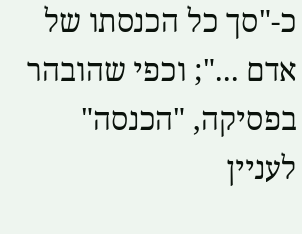כ-"סך כל הכנסתו של אדם ..."; וכפי שהובהר בפסיקה, "הכנסה" לעניין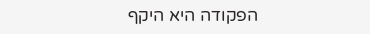הפקודה היא היקף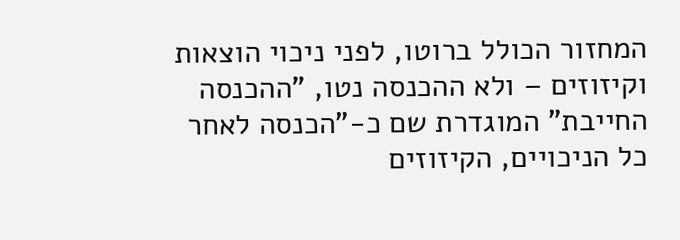המחזור הכולל ברוטו, לפני ניכוי הוצאות וקיזוזים – ולא ההכנסה נטו, "ההכנסה החייבת" המוגדרת שם כ-"הכנסה לאחר כל הניכויים, הקיזוזים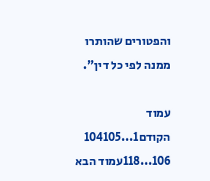והפטורים שהותרו ממנה לפי כל דין".

עמוד הקודם1...104105
106...118עמוד הבא